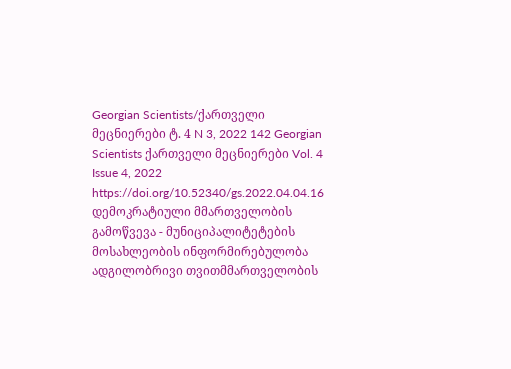Georgian Scientists/ქართველი მეცნიერები ტ. 4 N 3, 2022 142 Georgian Scientists ქართველი მეცნიერები Vol. 4 Issue 4, 2022 https://doi.org/10.52340/gs.2022.04.04.16 დემოკრატიული მმართველობის გამოწვევა - მუნიციპალიტეტების მოსახლეობის ინფორმირებულობა ადგილობრივი თვითმმართველობის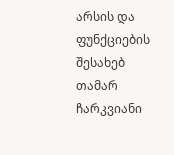არსის და ფუნქციების შესახებ თამარ ჩარკვიანი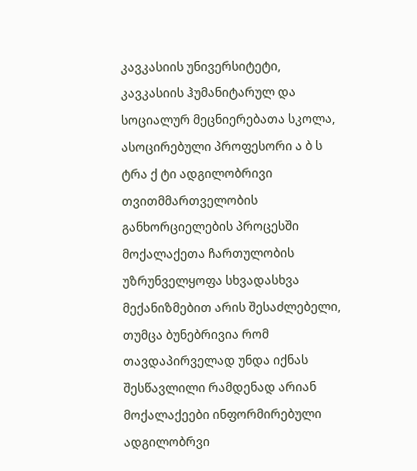კავკასიის უნივერსიტეტი, კავკასიის ჰუმანიტარულ და სოციალურ მეცნიერებათა სკოლა, ასოცირებული პროფესორი ა ბ ს ტრა ქ ტი ადგილობრივი თვითმმართველობის განხორციელების პროცესში მოქალაქეთა ჩართულობის უზრუნველყოფა სხვადასხვა მექანიზმებით არის შესაძლებელი, თუმცა ბუნებრივია რომ თავდაპირველად უნდა იქნას შესწავლილი რამდენად არიან მოქალაქეები ინფორმირებული ადგილობრვი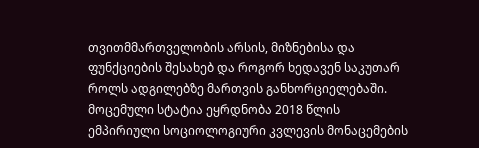თვითმმართველობის არსის, მიზნებისა და ფუნქციების შესახებ და როგორ ხედავენ საკუთარ როლს ადგილებზე მართვის განხორციელებაში. მოცემული სტატია ეყრდნობა 2018 წლის ემპირიული სოციოლოგიური კვლევის მონაცემების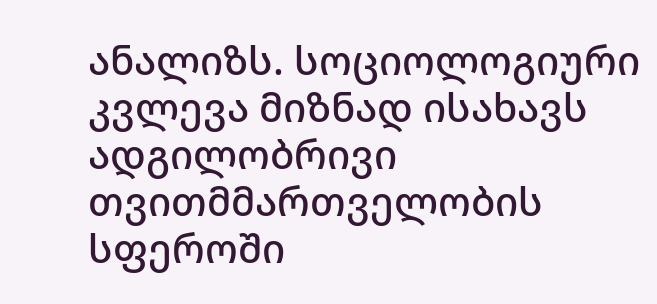ანალიზს. სოციოლოგიური კვლევა მიზნად ისახავს ადგილობრივი თვითმმართველობის სფეროში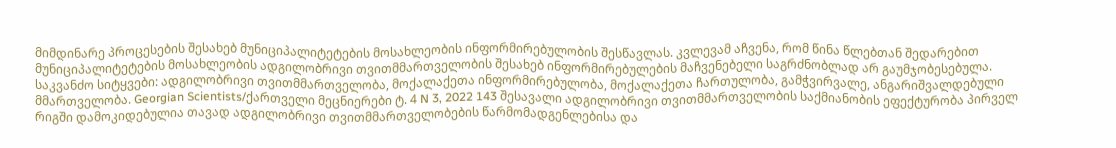მიმდინარე პროცესების შესახებ მუნიციპალიტეტების მოსახლეობის ინფორმირებულობის შესწავლას. კვლევამ აჩვენა, რომ წინა წლებთან შედარებით მუნიციპალიტეტების მოსახლეობის ადგილობრივი თვითმმართველობის შესახებ ინფორმირებულების მაჩვენებელი საგრძნობლად არ გაუმჯობესებულა. საკვანძო სიტყვები: ადგილობრივი თვითმმართველობა, მოქალაქეთა ინფორმირებულობა, მოქალაქეთა ჩართულობა, გამჭვირვალე, ანგარიშვალდებული მმართველობა. Georgian Scientists/ქართველი მეცნიერები ტ. 4 N 3, 2022 143 შესავალი ადგილობრივი თვითმმართველობის საქმიანობის ეფექტურობა პირველ რიგში დამოკიდებულია თავად ადგილობრივი თვითმმართველობების წარმომადგენლებისა და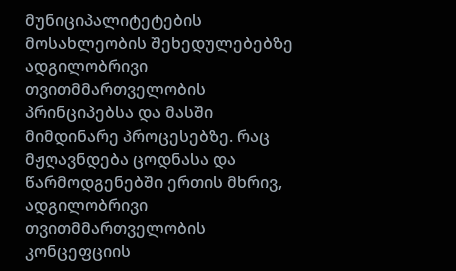მუნიციპალიტეტების მოსახლეობის შეხედულებებზე ადგილობრივი თვითმმართველობის პრინციპებსა და მასში მიმდინარე პროცესებზე. რაც მჟღავნდება ცოდნასა და წარმოდგენებში ერთის მხრივ, ადგილობრივი თვითმმართველობის კონცეფციის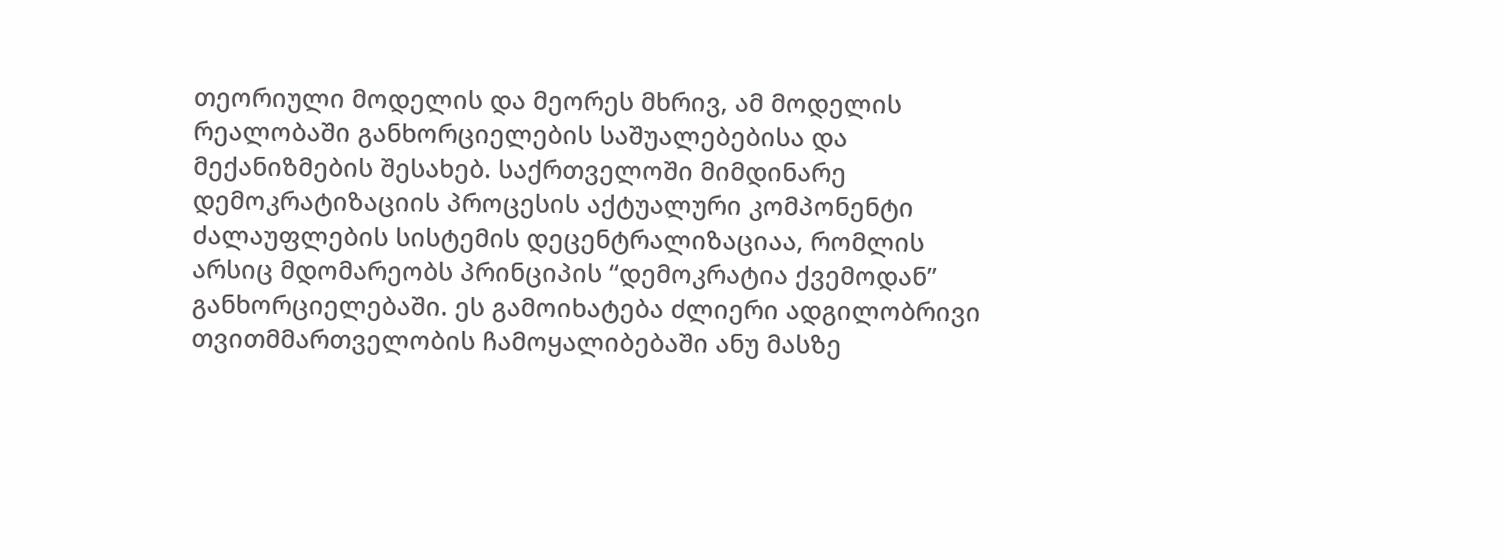თეორიული მოდელის და მეორეს მხრივ, ამ მოდელის რეალობაში განხორციელების საშუალებებისა და მექანიზმების შესახებ. საქრთველოში მიმდინარე დემოკრატიზაციის პროცესის აქტუალური კომპონენტი ძალაუფლების სისტემის დეცენტრალიზაციაა, რომლის არსიც მდომარეობს პრინციპის “დემოკრატია ქვემოდან” განხორციელებაში. ეს გამოიხატება ძლიერი ადგილობრივი თვითმმართველობის ჩამოყალიბებაში ანუ მასზე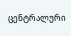ცენტრალური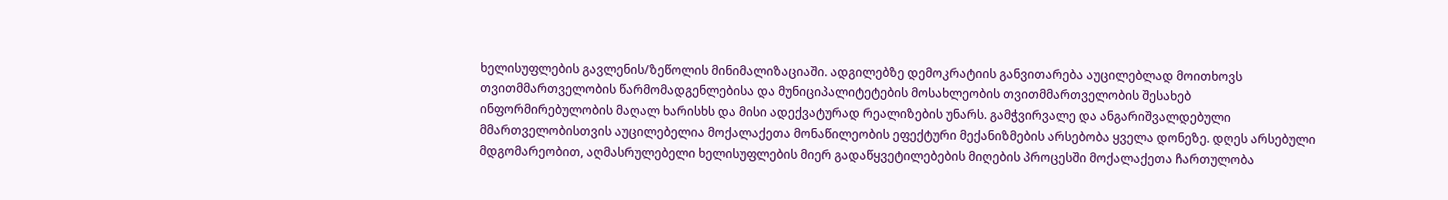ხელისუფლების გავლენის/ზეწოლის მინიმალიზაციაში. ადგილებზე დემოკრატიის განვითარება აუცილებლად მოითხოვს თვითმმართველობის წარმომადგენლებისა და მუნიციპალიტეტების მოსახლეობის თვითმმართველობის შესახებ ინფორმირებულობის მაღალ ხარისხს და მისი ადექვატურად რეალიზების უნარს. გამჭვირვალე და ანგარიშვალდებული მმართველობისთვის აუცილებელია მოქალაქეთა მონაწილეობის ეფექტური მექანიზმების არსებობა ყველა დონეზე. დღეს არსებული მდგომარეობით, აღმასრულებელი ხელისუფლების მიერ გადაწყვეტილებების მიღების პროცესში მოქალაქეთა ჩართულობა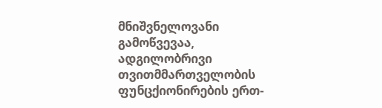მნიშვნელოვანი გამოწვევაა, ადგილობრივი თვითმმართველობის ფუნცქიონირების ერთ-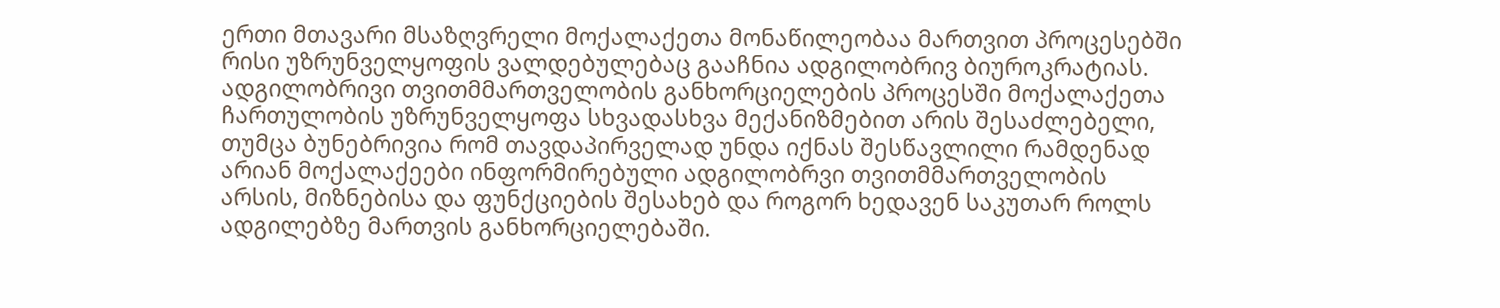ერთი მთავარი მსაზღვრელი მოქალაქეთა მონაწილეობაა მართვით პროცესებში რისი უზრუნველყოფის ვალდებულებაც გააჩნია ადგილობრივ ბიუროკრატიას. ადგილობრივი თვითმმართველობის განხორციელების პროცესში მოქალაქეთა ჩართულობის უზრუნველყოფა სხვადასხვა მექანიზმებით არის შესაძლებელი, თუმცა ბუნებრივია რომ თავდაპირველად უნდა იქნას შესწავლილი რამდენად არიან მოქალაქეები ინფორმირებული ადგილობრვი თვითმმართველობის არსის, მიზნებისა და ფუნქციების შესახებ და როგორ ხედავენ საკუთარ როლს ადგილებზე მართვის განხორციელებაში.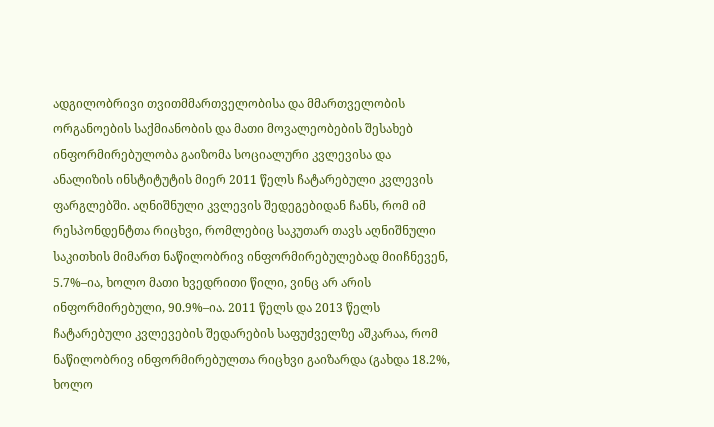ადგილობრივი თვითმმართველობისა და მმართველობის ორგანოების საქმიანობის და მათი მოვალეობების შესახებ ინფორმირებულობა გაიზომა სოციალური კვლევისა და ანალიზის ინსტიტუტის მიერ 2011 წელს ჩატარებული კვლევის ფარგლებში. აღნიშნული კვლევის შედეგებიდან ჩანს, რომ იმ რესპონდენტთა რიცხვი, რომლებიც საკუთარ თავს აღნიშნული საკითხის მიმართ ნაწილობრივ ინფორმირებულებად მიიჩნევენ, 5.7%–ია, ხოლო მათი ხვედრითი წილი, ვინც არ არის ინფორმირებული, 90.9%–ია. 2011 წელს და 2013 წელს ჩატარებული კვლევების შედარების საფუძველზე აშკარაა, რომ ნაწილობრივ ინფორმირებულთა რიცხვი გაიზარდა (გახდა 18.2%, ხოლო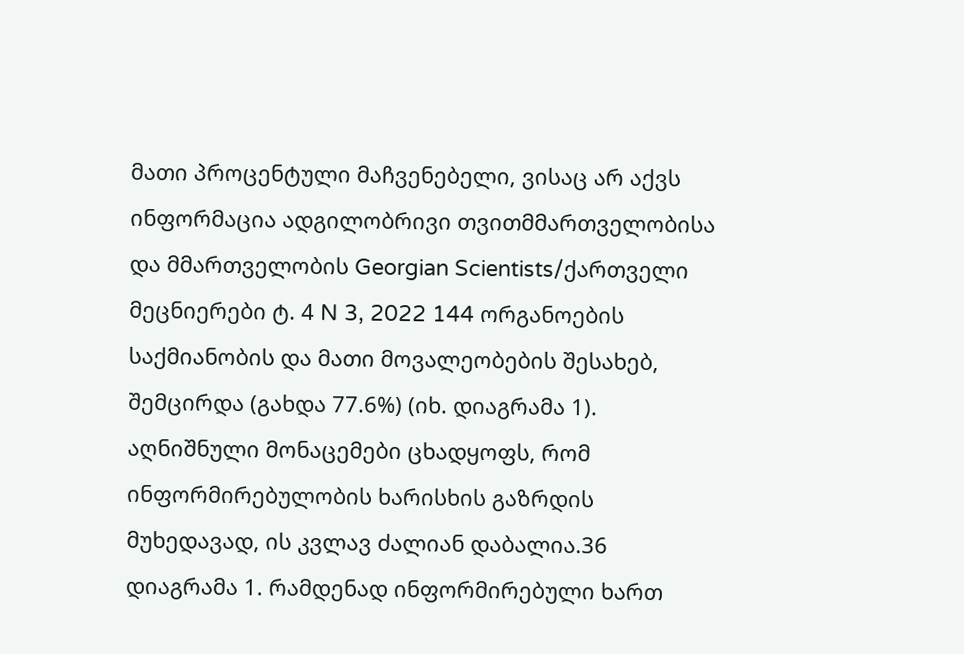მათი პროცენტული მაჩვენებელი, ვისაც არ აქვს ინფორმაცია ადგილობრივი თვითმმართველობისა და მმართველობის Georgian Scientists/ქართველი მეცნიერები ტ. 4 N 3, 2022 144 ორგანოების საქმიანობის და მათი მოვალეობების შესახებ, შემცირდა (გახდა 77.6%) (იხ. დიაგრამა 1). აღნიშნული მონაცემები ცხადყოფს, რომ ინფორმირებულობის ხარისხის გაზრდის მუხედავად, ის კვლავ ძალიან დაბალია.36 დიაგრამა 1. რამდენად ინფორმირებული ხართ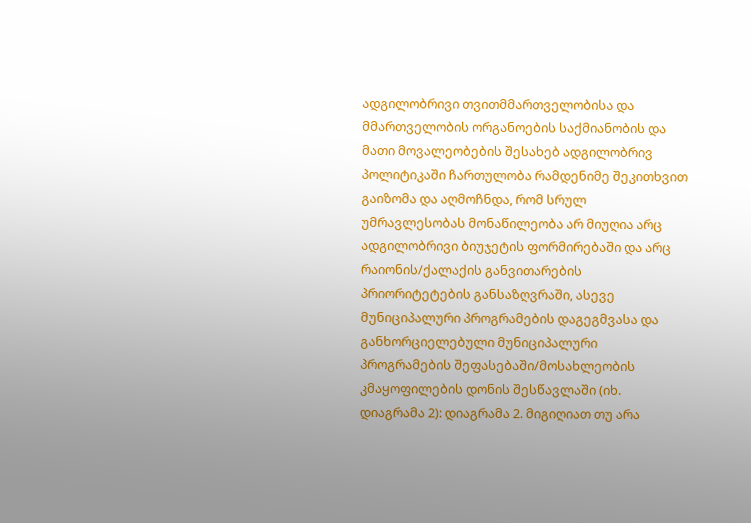ადგილობრივი თვითმმართველობისა და მმართველობის ორგანოების საქმიანობის და მათი მოვალეობების შესახებ ადგილობრივ პოლიტიკაში ჩართულობა რამდენიმე შეკითხვით გაიზომა და აღმოჩნდა, რომ სრულ უმრავლესობას მონაწილეობა არ მიუღია არც ადგილობრივი ბიუჯეტის ფორმირებაში და არც რაიონის/ქალაქის განვითარების პრიორიტეტების განსაზღვრაში, ასევე მუნიციპალური პროგრამების დაგეგმვასა და განხორციელებული მუნიციპალური პროგრამების შეფასებაში/მოსახლეობის კმაყოფილების დონის შესწავლაში (იხ. დიაგრამა 2): დიაგრამა 2. მიგიღიათ თუ არა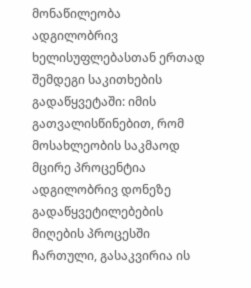მონაწილეობა ადგილობრივ ხელისუფლებასთან ერთად შემდეგი საკითხების გადაწყვეტაში: იმის გათვალისწინებით, რომ მოსახლეობის საკმაოდ მცირე პროცენტია ადგილობრივ დონეზე გადაწყვეტილებების მიღების პროცესში ჩართული, გასაკვირია ის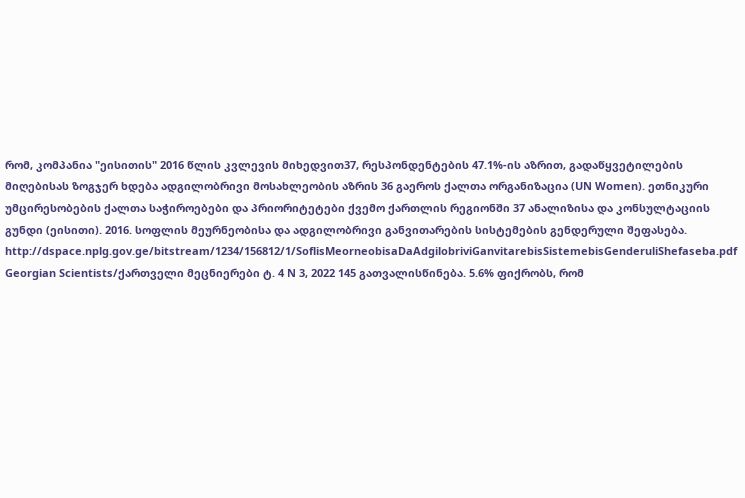რომ, კომპანია "ეისითის" 2016 წლის კვლევის მიხედვით37, რესპონდენტების 47.1%-ის აზრით, გადაწყვეტილების მიღებისას ზოგჯერ ხდება ადგილობრივი მოსახლეობის აზრის 36 გაეროს ქალთა ორგანიზაცია (UN Women). ეთნიკური უმცირესობების ქალთა საჭიროებები და პრიორიტეტები ქვემო ქართლის რეგიონში 37 ანალიზისა და კონსულტაციის გუნდი (ეისითი). 2016. სოფლის მეურნეობისა და ადგილობრივი განვითარების სისტემების გენდერული შეფასება. http://dspace.nplg.gov.ge/bitstream/1234/156812/1/SoflisMeorneobisaDaAdgilobriviGanvitarebisSistemebisGenderuliShefaseba.pdf Georgian Scientists/ქართველი მეცნიერები ტ. 4 N 3, 2022 145 გათვალისწინება. 5.6% ფიქრობს, რომ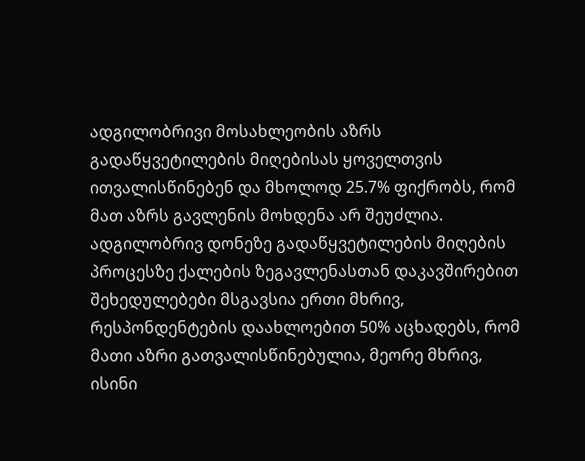ადგილობრივი მოსახლეობის აზრს გადაწყვეტილების მიღებისას ყოველთვის ითვალისწინებენ და მხოლოდ 25.7% ფიქრობს, რომ მათ აზრს გავლენის მოხდენა არ შეუძლია. ადგილობრივ დონეზე გადაწყვეტილების მიღების პროცესზე ქალების ზეგავლენასთან დაკავშირებით შეხედულებები მსგავსია ერთი მხრივ, რესპონდენტების დაახლოებით 50% აცხადებს, რომ მათი აზრი გათვალისწინებულია, მეორე მხრივ, ისინი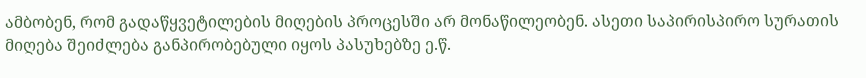ამბობენ, რომ გადაწყვეტილების მიღების პროცესში არ მონაწილეობენ. ასეთი საპირისპირო სურათის მიღება შეიძლება განპირობებული იყოს პასუხებზე ე.წ.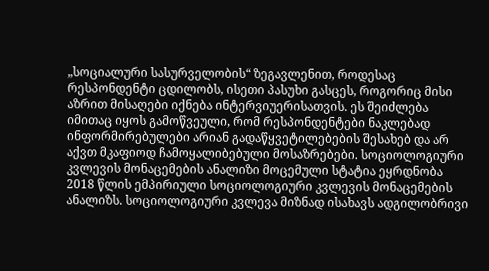„სოციალური სასურველობის“ ზეგავლენით, როდესაც რესპონდენტი ცდილობს, ისეთი პასუხი გასცეს, როგორიც მისი აზრით მისაღები იქნება ინტერვიუერისათვის. ეს შეიძლება იმითაც იყოს გამოწვეული, რომ რესპონდენტები ნაკლებად ინფორმირებულები არიან გადაწყვეტილებების შესახებ და არ აქვთ მკაფიოდ ჩამოყალიბებული მოსაზრებები. სოციოლოგიური კვლევის მონაცემების ანალიზი მოცემული სტატია ეყრდნობა 2018 წლის ემპირიული სოციოლოგიური კვლევის მონაცემების ანალიზს. სოციოლოგიური კვლევა მიზნად ისახავს ადგილობრივი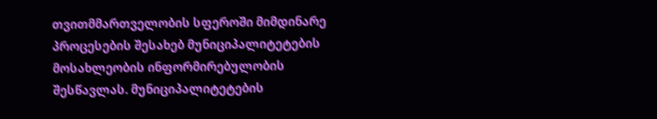თვითმმართველობის სფეროში მიმდინარე პროცესების შესახებ მუნიციპალიტეტების მოსახლეობის ინფორმირებულობის შესწავლას. მუნიციპალიტეტების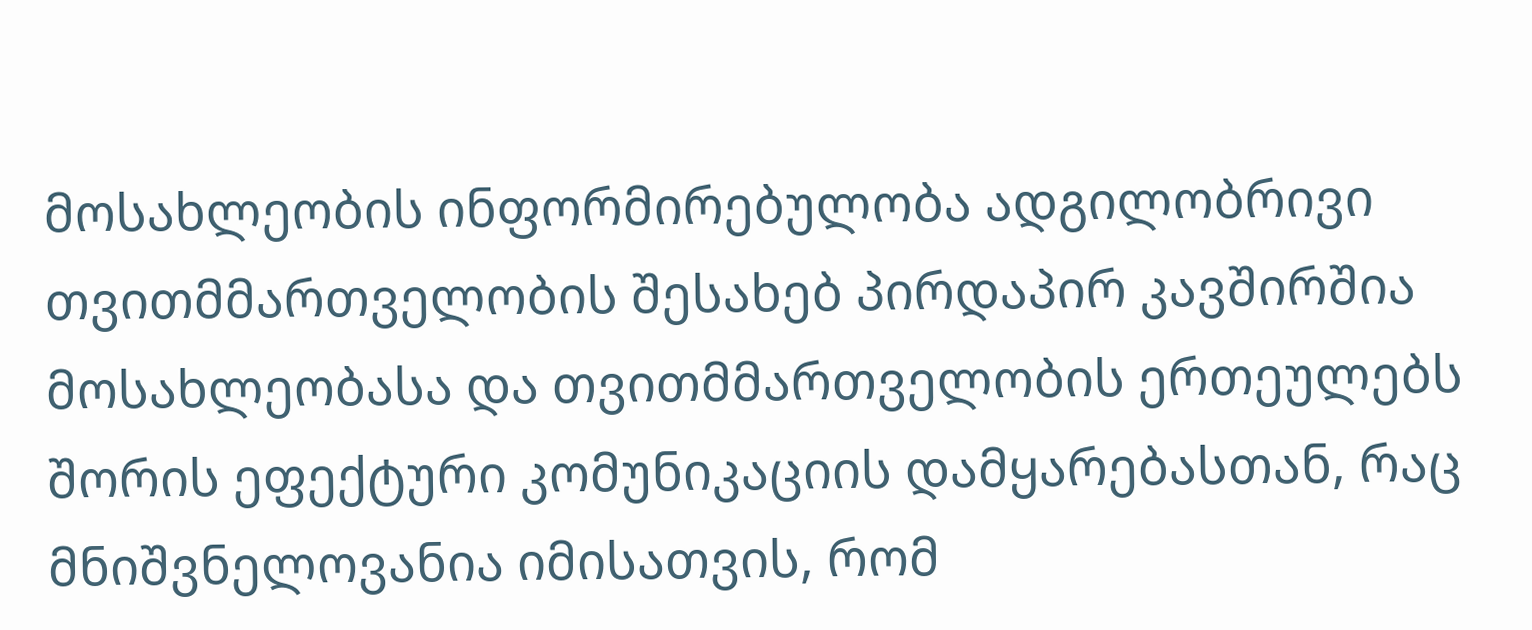მოსახლეობის ინფორმირებულობა ადგილობრივი თვითმმართველობის შესახებ პირდაპირ კავშირშია მოსახლეობასა და თვითმმართველობის ერთეულებს შორის ეფექტური კომუნიკაციის დამყარებასთან, რაც მნიშვნელოვანია იმისათვის, რომ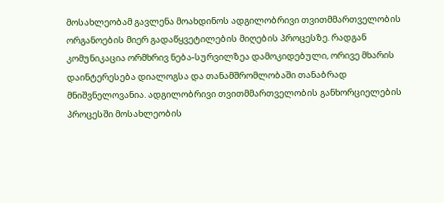მოსახლეობამ გავლენა მოახდინოს ადგილობრივი თვითმმართველობის ორგანოების მიერ გადაწყვეტილების მიღების პროცესზე. რადგან კომუნიკაცია ორმხრივ ნება-სურვილზეა დამოკიდებული, ორივე მხარის დაინტერესება დიალოგსა და თანამშრომლობაში თანაბრად მნიშვნელოვანია. ადგილობრივი თვითმმართველობის განხორციელების პროცესში მოსახლეობის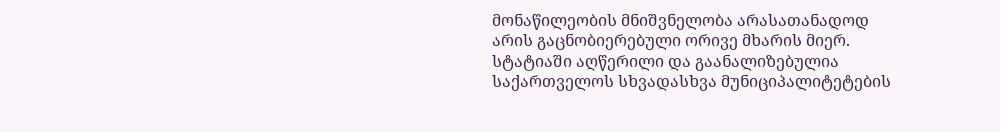მონაწილეობის მნიშვნელობა არასათანადოდ არის გაცნობიერებული ორივე მხარის მიერ. სტატიაში აღწერილი და გაანალიზებულია საქართველოს სხვადასხვა მუნიციპალიტეტების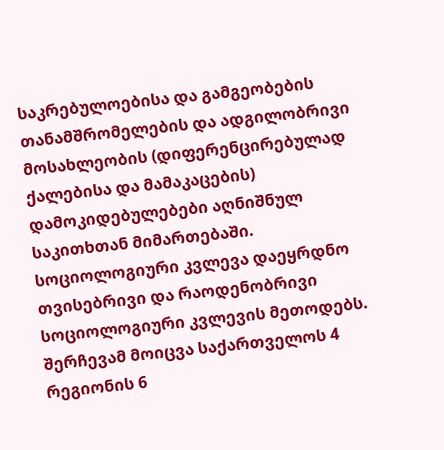საკრებულოებისა და გამგეობების თანამშრომელების და ადგილობრივი მოსახლეობის (დიფერენცირებულად ქალებისა და მამაკაცების) დამოკიდებულებები აღნიშნულ საკითხთან მიმართებაში. სოციოლოგიური კვლევა დაეყრდნო თვისებრივი და რაოდენობრივი სოციოლოგიური კვლევის მეთოდებს. შერჩევამ მოიცვა საქართველოს 4 რეგიონის 6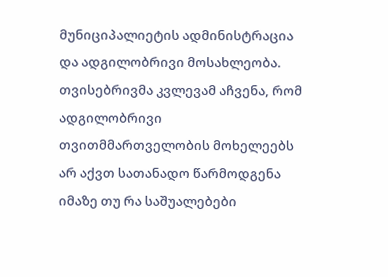მუნიციპალიეტის ადმინისტრაცია და ადგილობრივი მოსახლეობა. თვისებრივმა კვლევამ აჩვენა, რომ ადგილობრივი თვითმმართველობის მოხელეებს არ აქვთ სათანადო წარმოდგენა იმაზე თუ რა საშუალებები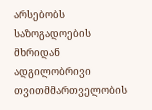არსებობს საზოგადოების მხრიდან ადგილობრივი თვითმმართველობის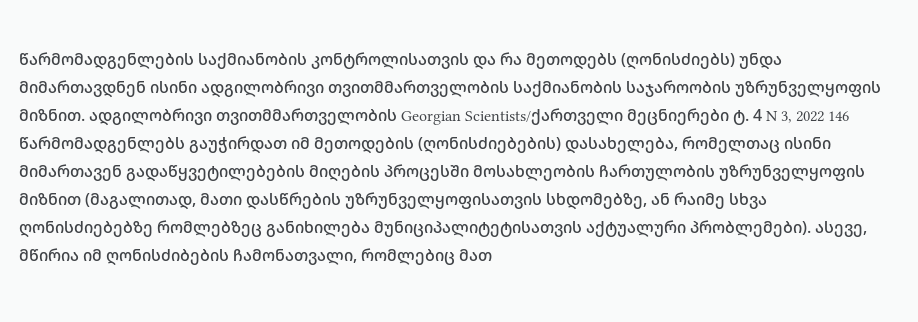წარმომადგენლების საქმიანობის კონტროლისათვის და რა მეთოდებს (ღონისძიებს) უნდა მიმართავდნენ ისინი ადგილობრივი თვითმმართველობის საქმიანობის საჯაროობის უზრუნველყოფის მიზნით. ადგილობრივი თვითმმართველობის Georgian Scientists/ქართველი მეცნიერები ტ. 4 N 3, 2022 146 წარმომადგენლებს გაუჭირდათ იმ მეთოდების (ღონისძიებების) დასახელება, რომელთაც ისინი მიმართავენ გადაწყვეტილებების მიღების პროცესში მოსახლეობის ჩართულობის უზრუნველყოფის მიზნით (მაგალითად, მათი დასწრების უზრუნველყოფისათვის სხდომებზე, ან რაიმე სხვა ღონისძიებებზე რომლებზეც განიხილება მუნიციპალიტეტისათვის აქტუალური პრობლემები). ასევე, მწირია იმ ღონისძიბების ჩამონათვალი, რომლებიც მათ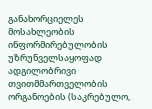განახორციელეს მოსახლეობის ინფორმირებულობის უზრუნველსაყოფად ადგილობრივი თვითმმართველობის ორგანოების (საკრებულო,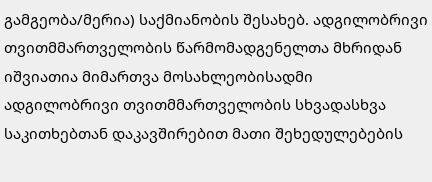გამგეობა/მერია) საქმიანობის შესახებ. ადგილობრივი თვითმმართველობის წარმომადგენელთა მხრიდან იშვიათია მიმართვა მოსახლეობისადმი ადგილობრივი თვითმმართველობის სხვადასხვა საკითხებთან დაკავშირებით მათი შეხედულებების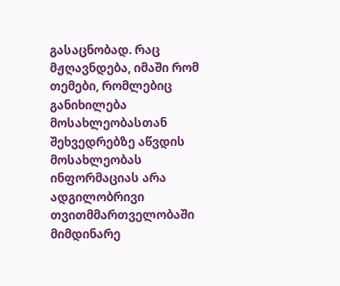გასაცნობად. რაც მჟღავნდება, იმაში რომ თემები, რომლებიც განიხილება მოსახლეობასთან შეხვედრებზე აწვდის მოსახლეობას ინფორმაციას არა ადგილობრივი თვითმმართველობაში მიმდინარე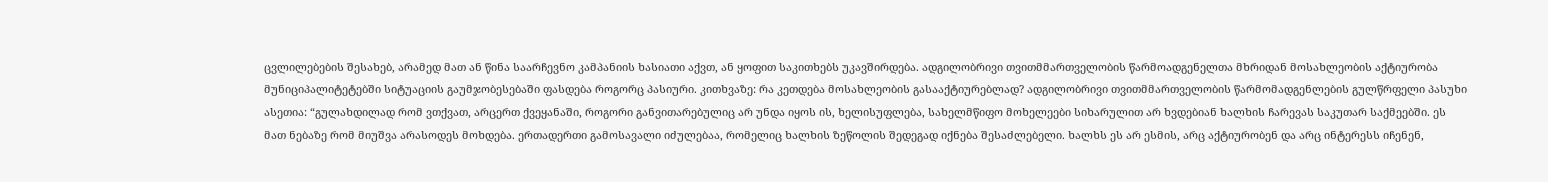ცვლილებების შესახებ, არამედ მათ ან წინა საარჩევნო კამპანიის ხასიათი აქვთ, ან ყოფით საკითხებს უკავშირდება. ადგილობრივი თვითმმართველობის წარმოადგენელთა მხრიდან მოსახლეობის აქტიურობა მუნიციპალიტეტებში სიტუაციის გაუმჯობესებაში ფასდება როგორც პასიური. კითხვაზე: რა კეთდება მოსახლეობის გასააქტიურებლად? ადგილობრივი თვითმმართველობის წარმომადგენლების გულწრფელი პასუხი ასეთია: “გულახდილად რომ ვთქვათ, არცერთ ქვეყანაში, როგორი განვითარებულიც არ უნდა იყოს ის, ხელისუფლება, სახელმწიფო მოხელეები სიხარულით არ ხვდებიან ხალხის ჩარევას საკუთარ საქმეებში. ეს მათ ნებაზე რომ მიუშვა არასოდეს მოხდება. ერთადერთი გამოსავალი იძულებაა, რომელიც ხალხის ზეწოლის შედეგად იქნება შესაძლებელი. ხალხს ეს არ ესმის, არც აქტიურობენ და არც ინტერესს იჩენენ,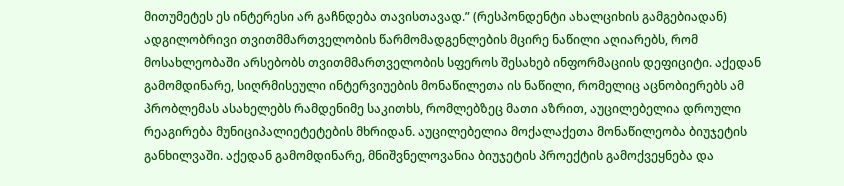მითუმეტეს ეს ინტერესი არ გაჩნდება თავისთავად.” (რესპონდენტი ახალციხის გამგებიადან) ადგილობრივი თვითმმართველობის წარმომადგენლების მცირე ნაწილი აღიარებს, რომ მოსახლეობაში არსებობს თვითმმართველობის სფეროს შესახებ ინფორმაციის დეფიციტი. აქედან გამომდინარე, სიღრმისეული ინტერვიუების მონაწილეთა ის ნაწილი, რომელიც აცნობიერებს ამ პრობლემას ასახელებს რამდენიმე საკითხს, რომლებზეც მათი აზრით, აუცილებელია დროული რეაგირება მუნიციპალიეტეტების მხრიდან. აუცილებელია მოქალაქეთა მონაწილეობა ბიუჯეტის განხილვაში. აქედან გამომდინარე, მნიშვნელოვანია ბიუჯეტის პროექტის გამოქვეყნება და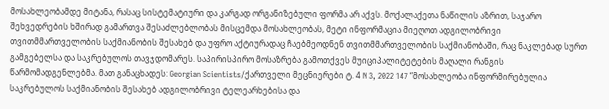მოსახლეობამდე მიტანა, რასაც სისტემატიური და კარგად ორგანიზებული ფორმა არ აქვს. მოქალაქეთა ნაწილის აზრით, საჯარო შეხვედრების ხშირად გამართვა შესაძლებლობას მისცემდა მოსახლეობას, მეტი ინფორმაცია მიეღოთ ადგილობრივი თვითმმართველობის საქმიანობის შესახებ და უფრო აქტიურადაც ჩაებმეოდნენ თვითმმართველობის საქმიანობაში, რაც ნაკლებად სურთ გამგებელსა და საკრებულოს თავჯდომარეს. საპირისპირო მოსაზრება გამოთქვეს მუიციპალიტეტების მაღალი რანგის წარმომადგენლებმა. მათ განაცხადეს: Georgian Scientists/ქართველი მეცნიერები ტ. 4 N 3, 2022 147 “მოსახლეობა ინფორმირებულია საკრებულოს საქმიანობის შესახებ ადგილობრივი ტელეარხებისა და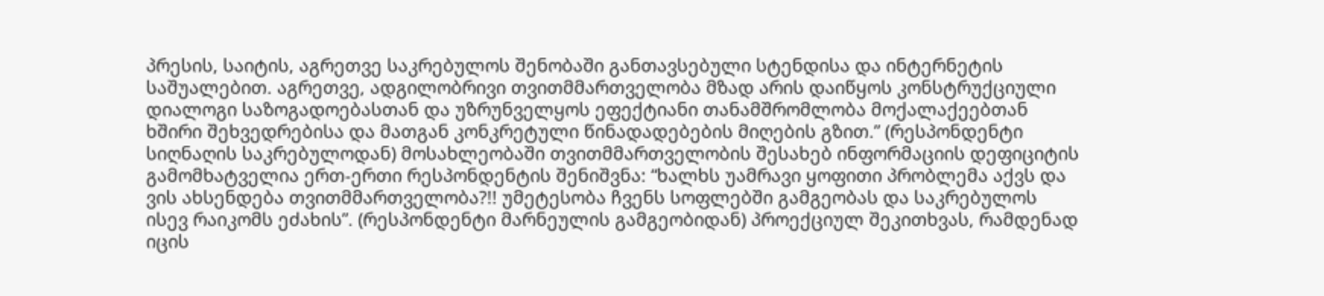პრესის, საიტის, აგრეთვე საკრებულოს შენობაში განთავსებული სტენდისა და ინტერნეტის საშუალებით. აგრეთვე, ადგილობრივი თვითმმართველობა მზად არის დაიწყოს კონსტრუქციული დიალოგი საზოგადოებასთან და უზრუნველყოს ეფექტიანი თანამშრომლობა მოქალაქეებთან ხშირი შეხვედრებისა და მათგან კონკრეტული წინადადებების მიღების გზით.” (რესპონდენტი სიღნაღის საკრებულოდან) მოსახლეობაში თვითმმართველობის შესახებ ინფორმაციის დეფიციტის გამომხატველია ერთ-ერთი რესპონდენტის შენიშვნა: “ხალხს უამრავი ყოფითი პრობლემა აქვს და ვის ახსენდება თვითმმართველობა?!! უმეტესობა ჩვენს სოფლებში გამგეობას და საკრებულოს ისევ რაიკომს ეძახის”. (რესპონდენტი მარნეულის გამგეობიდან) პროექციულ შეკითხვას, რამდენად იცის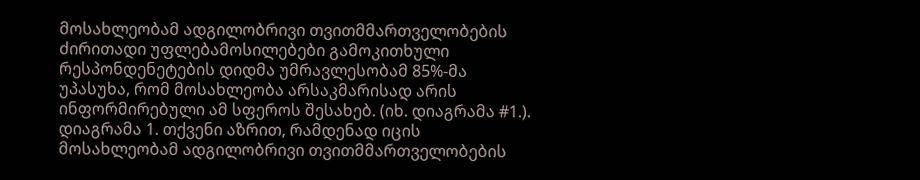მოსახლეობამ ადგილობრივი თვითმმართველობების ძირითადი უფლებამოსილებები გამოკითხული რესპონდენეტების დიდმა უმრავლესობამ 85%-მა უპასუხა, რომ მოსახლეობა არსაკმარისად არის ინფორმირებული ამ სფეროს შესახებ. (იხ. დიაგრამა #1.). დიაგრამა 1. თქვენი აზრით, რამდენად იცის მოსახლეობამ ადგილობრივი თვითმმართველობების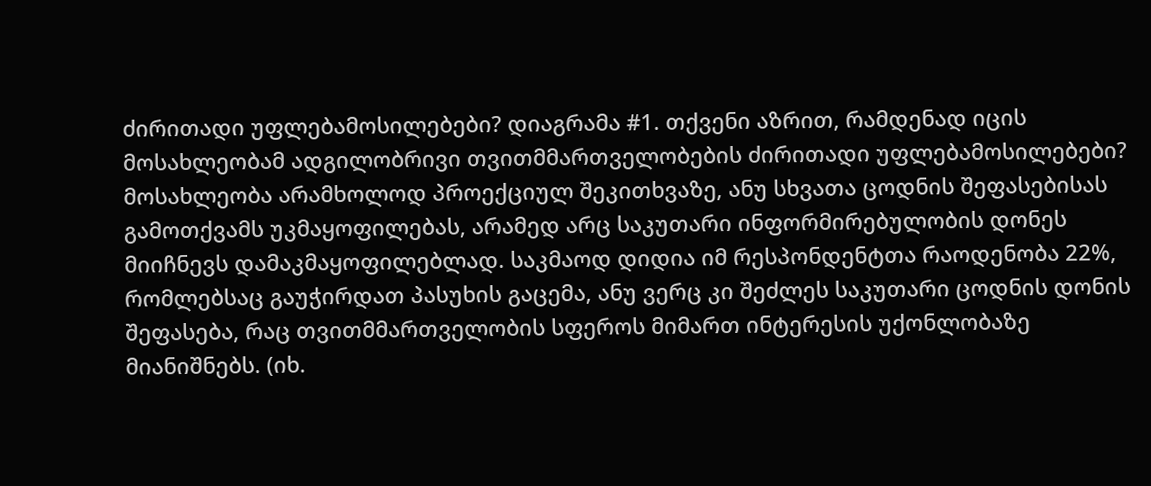ძირითადი უფლებამოსილებები? დიაგრამა #1. თქვენი აზრით, რამდენად იცის მოსახლეობამ ადგილობრივი თვითმმართველობების ძირითადი უფლებამოსილებები? მოსახლეობა არამხოლოდ პროექციულ შეკითხვაზე, ანუ სხვათა ცოდნის შეფასებისას გამოთქვამს უკმაყოფილებას, არამედ არც საკუთარი ინფორმირებულობის დონეს მიიჩნევს დამაკმაყოფილებლად. საკმაოდ დიდია იმ რესპონდენტთა რაოდენობა 22%, რომლებსაც გაუჭირდათ პასუხის გაცემა, ანუ ვერც კი შეძლეს საკუთარი ცოდნის დონის შეფასება, რაც თვითმმართველობის სფეროს მიმართ ინტერესის უქონლობაზე მიანიშნებს. (იხ.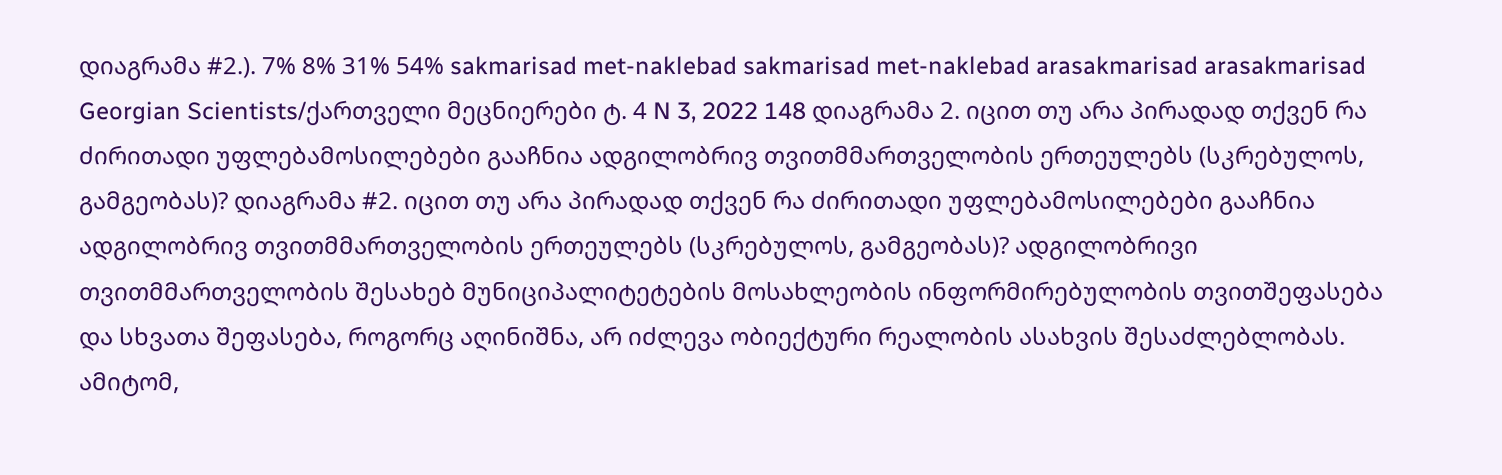დიაგრამა #2.). 7% 8% 31% 54% sakmarisad met-naklebad sakmarisad met-naklebad arasakmarisad arasakmarisad Georgian Scientists/ქართველი მეცნიერები ტ. 4 N 3, 2022 148 დიაგრამა 2. იცით თუ არა პირადად თქვენ რა ძირითადი უფლებამოსილებები გააჩნია ადგილობრივ თვითმმართველობის ერთეულებს (სკრებულოს, გამგეობას)? დიაგრამა #2. იცით თუ არა პირადად თქვენ რა ძირითადი უფლებამოსილებები გააჩნია ადგილობრივ თვითმმართველობის ერთეულებს (სკრებულოს, გამგეობას)? ადგილობრივი თვითმმართველობის შესახებ მუნიციპალიტეტების მოსახლეობის ინფორმირებულობის თვითშეფასება და სხვათა შეფასება, როგორც აღინიშნა, არ იძლევა ობიექტური რეალობის ასახვის შესაძლებლობას. ამიტომ,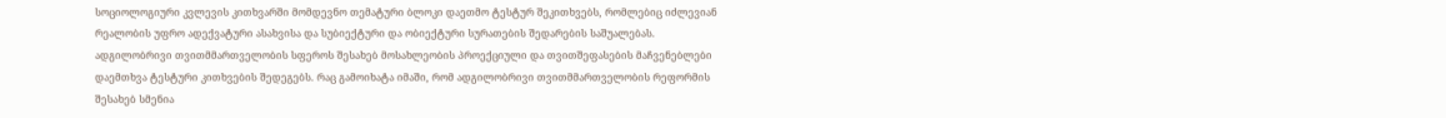სოციოლოგიური კვლევის კითხვარში მომდევნო თემატური ბლოკი დაეთმო ტესტურ შეკითხვებს, რომლებიც იძლევიან რეალობის უფრო ადექვატური ასახვისა და სუბიექტური და ობიექტური სურათების შედარების საშუალებას. ადგილობრივი თვითმმართველობის სფეროს შესახებ მოსახლეობის პროექციული და თვითშეფასების მაჩვენებლები დაემთხვა ტესტური კითხვების შედეგებს. რაც გამოიხატა იმაში, რომ ადგილობრივი თვითმმართველობის რეფორმის შესახებ სმენია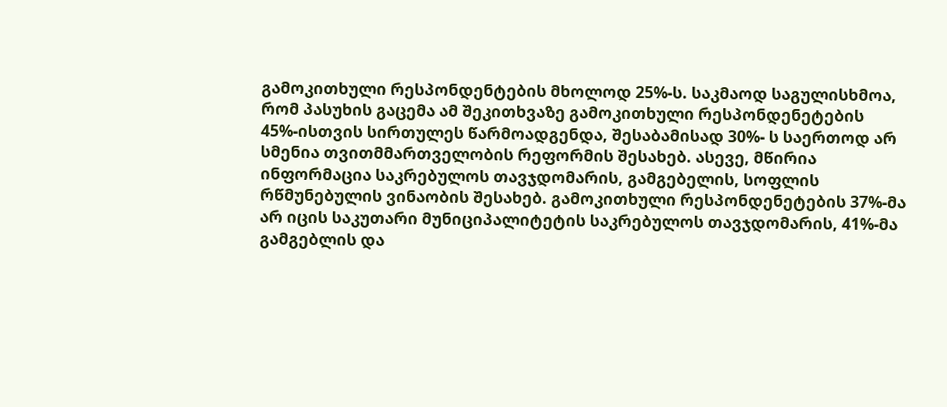გამოკითხული რესპონდენტების მხოლოდ 25%-ს. საკმაოდ საგულისხმოა, რომ პასუხის გაცემა ამ შეკითხვაზე გამოკითხული რესპონდენეტების 45%-ისთვის სირთულეს წარმოადგენდა, შესაბამისად 30%- ს საერთოდ არ სმენია თვითმმართველობის რეფორმის შესახებ. ასევე, მწირია ინფორმაცია საკრებულოს თავჯდომარის, გამგებელის, სოფლის რწმუნებულის ვინაობის შესახებ. გამოკითხული რესპონდენეტების 37%-მა არ იცის საკუთარი მუნიციპალიტეტის საკრებულოს თავჯდომარის, 41%-მა გამგებლის და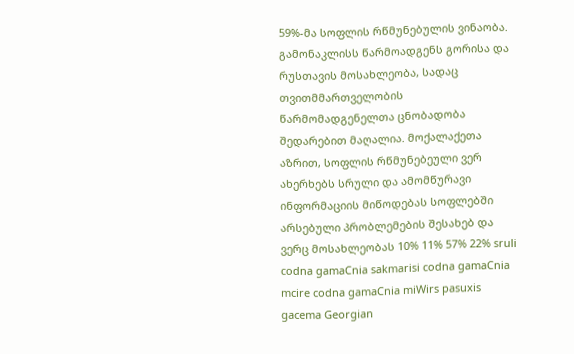59%-მა სოფლის რწმუნებულის ვინაობა. გამონაკლისს წარმოადგენს გორისა და რუსთავის მოსახლეობა, სადაც თვითმმართველობის წარმომადგენელთა ცნობადობა შედარებით მაღალია. მოქალაქეთა აზრით, სოფლის რწმუნებეული ვერ ახერხებს სრული და ამომწურავი ინფორმაციის მიწოდებას სოფლებში არსებული პრობლემების შესახებ და ვერც მოსახლეობას 10% 11% 57% 22% sruli codna gamaCnia sakmarisi codna gamaCnia mcire codna gamaCnia miWirs pasuxis gacema Georgian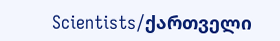Scientists/ქართველი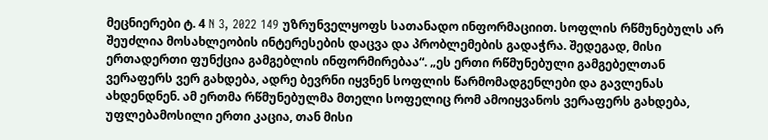მეცნიერები ტ. 4 N 3, 2022 149 უზრუნველყოფს სათანადო ინფორმაციით. სოფლის რწმუნებულს არ შეუძლია მოსახლეობის ინტერესების დაცვა და პრობლემების გადაჭრა. შედეგად, მისი ერთადერთი ფუნქცია გამგებლის ინფორმირებაა“. „ეს ერთი რწმუნებული გამგებელთან ვერაფერს ვერ გახდება, ადრე ბევრნი იყვნენ სოფლის წარმომადგენლები და გავლენას ახდენდნენ. ამ ერთმა რწმუნებულმა მთელი სოფელიც რომ ამოიყვანოს ვერაფერს გახდება, უფლებამოსილი ერთი კაცია, თან მისი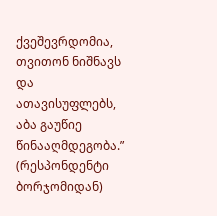ქვეშევრდომია, თვითონ ნიშნავს და ათავისუფლებს, აბა გაუწიე წინააღმდეგობა.” (რესპონდენტი ბორჯომიდან)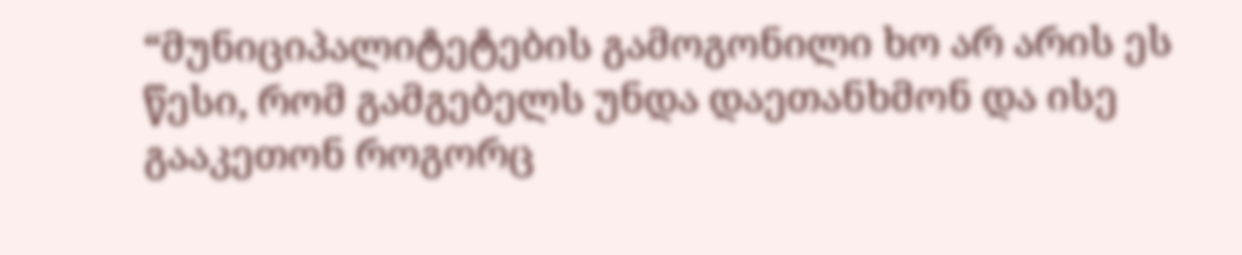“მუნიციპალიტეტების გამოგონილი ხო არ არის ეს წესი, რომ გამგებელს უნდა დაეთანხმონ და ისე გააკეთონ როგორც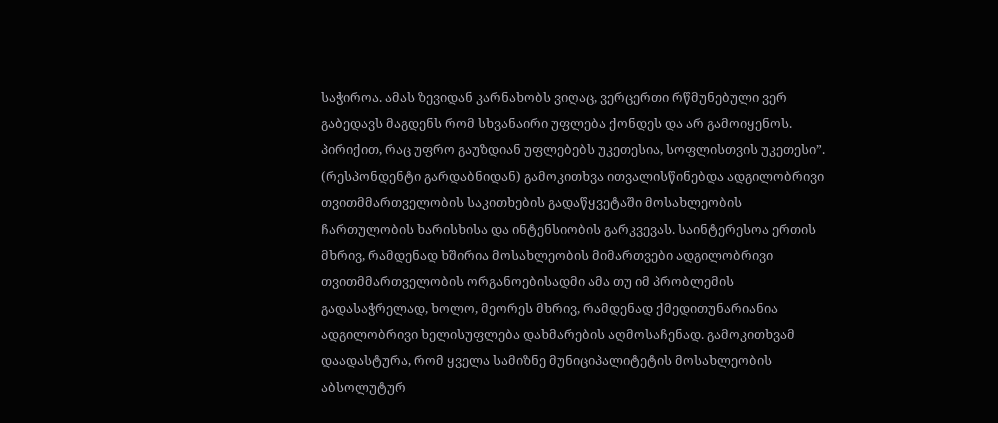საჭიროა. ამას ზევიდან კარნახობს ვიღაც, ვერცერთი რწმუნებული ვერ გაბედავს მაგდენს რომ სხვანაირი უფლება ქონდეს და არ გამოიყენოს. პირიქით, რაც უფრო გაუზდიან უფლებებს უკეთესია, სოფლისთვის უკეთესი”. (რესპონდენტი გარდაბნიდან) გამოკითხვა ითვალისწინებდა ადგილობრივი თვითმმართველობის საკითხების გადაწყვეტაში მოსახლეობის ჩართულობის ხარისხისა და ინტენსიობის გარკვევას. საინტერესოა ერთის მხრივ, რამდენად ხშირია მოსახლეობის მიმართვები ადგილობრივი თვითმმართველობის ორგანოებისადმი ამა თუ იმ პრობლემის გადასაჭრელად, ხოლო, მეორეს მხრივ, რამდენად ქმედითუნარიანია ადგილობრივი ხელისუფლება დახმარების აღმოსაჩენად. გამოკითხვამ დაადასტურა, რომ ყველა სამიზნე მუნიციპალიტეტის მოსახლეობის აბსოლუტურ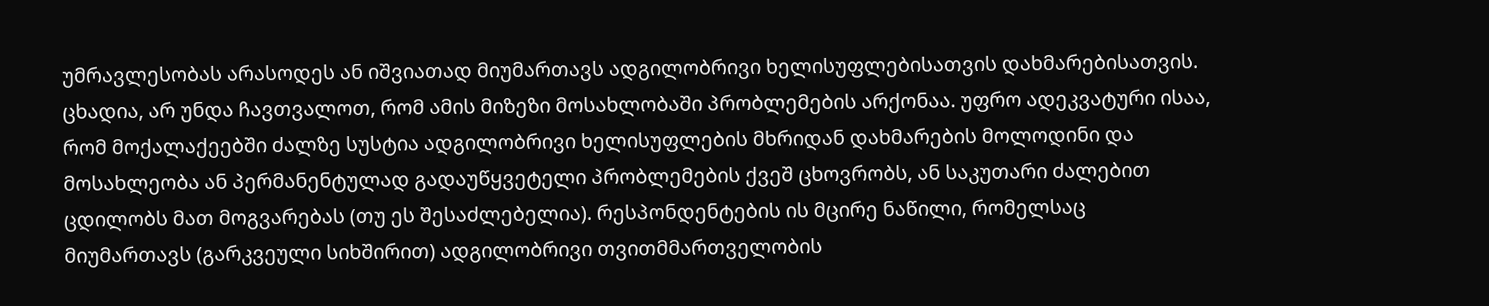უმრავლესობას არასოდეს ან იშვიათად მიუმართავს ადგილობრივი ხელისუფლებისათვის დახმარებისათვის. ცხადია, არ უნდა ჩავთვალოთ, რომ ამის მიზეზი მოსახლობაში პრობლემების არქონაა. უფრო ადეკვატური ისაა, რომ მოქალაქეებში ძალზე სუსტია ადგილობრივი ხელისუფლების მხრიდან დახმარების მოლოდინი და მოსახლეობა ან პერმანენტულად გადაუწყვეტელი პრობლემების ქვეშ ცხოვრობს, ან საკუთარი ძალებით ცდილობს მათ მოგვარებას (თუ ეს შესაძლებელია). რესპონდენტების ის მცირე ნაწილი, რომელსაც მიუმართავს (გარკვეული სიხშირით) ადგილობრივი თვითმმართველობის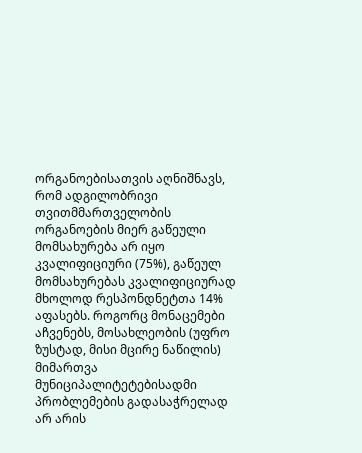ორგანოებისათვის აღნიშნავს, რომ ადგილობრივი თვითმმართველობის ორგანოების მიერ გაწეული მომსახურება არ იყო კვალიფიციური (75%), გაწეულ მომსახურებას კვალიფიციურად მხოლოდ რესპონდნეტთა 14% აფასებს. როგორც მონაცემები აჩვენებს, მოსახლეობის (უფრო ზუსტად, მისი მცირე ნაწილის) მიმართვა მუნიციპალიტეტებისადმი პრობლემების გადასაჭრელად არ არის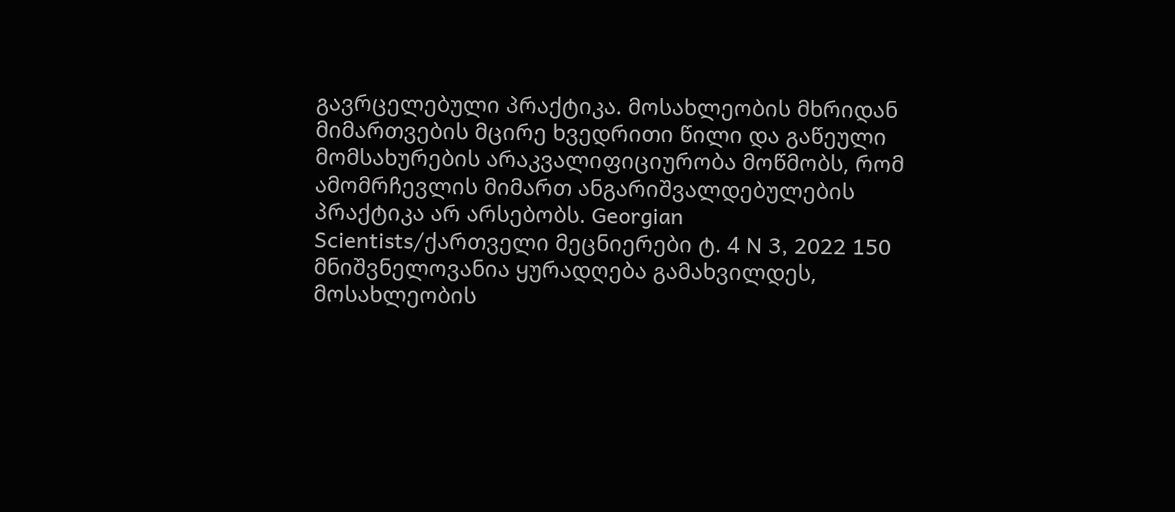გავრცელებული პრაქტიკა. მოსახლეობის მხრიდან მიმართვების მცირე ხვედრითი წილი და გაწეული მომსახურების არაკვალიფიციურობა მოწმობს, რომ ამომრჩევლის მიმართ ანგარიშვალდებულების პრაქტიკა არ არსებობს. Georgian Scientists/ქართველი მეცნიერები ტ. 4 N 3, 2022 150 მნიშვნელოვანია ყურადღება გამახვილდეს, მოსახლეობის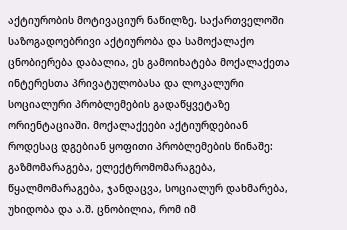აქტიურობის მოტივაციურ ნაწილზე. საქართველოში საზოგადოებრივი აქტიურობა და სამოქალაქო ცნობიერება დაბალია, ეს გამოიხატება მოქალაქეთა ინტერესთა პრივატულობასა და ლოკალური სოციალური პრობლემების გადაწყვეტაზე ორიენტაციაში. მოქალაქეები აქტიურდებიან როდესაც დგებიან ყოფითი პრობლემების წინაშე: გაზმომარაგება, ელექტრომომარაგება, წყალმომარაგება, ჯანდაცვა, სოციალურ დახმარება, უხიდობა და ა.შ. ცნობილია, რომ იმ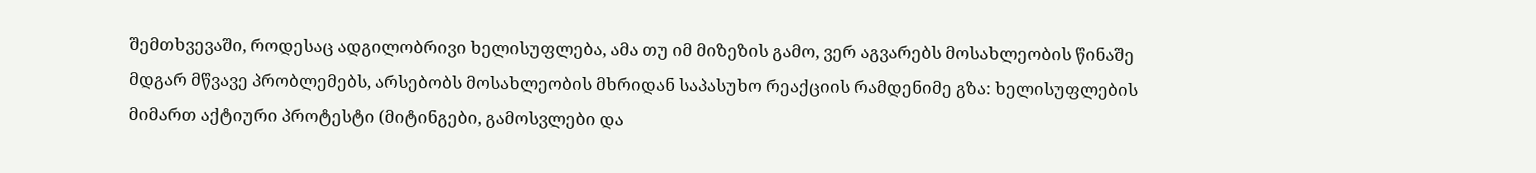შემთხვევაში, როდესაც ადგილობრივი ხელისუფლება, ამა თუ იმ მიზეზის გამო, ვერ აგვარებს მოსახლეობის წინაშე მდგარ მწვავე პრობლემებს, არსებობს მოსახლეობის მხრიდან საპასუხო რეაქციის რამდენიმე გზა: ხელისუფლების მიმართ აქტიური პროტესტი (მიტინგები, გამოსვლები და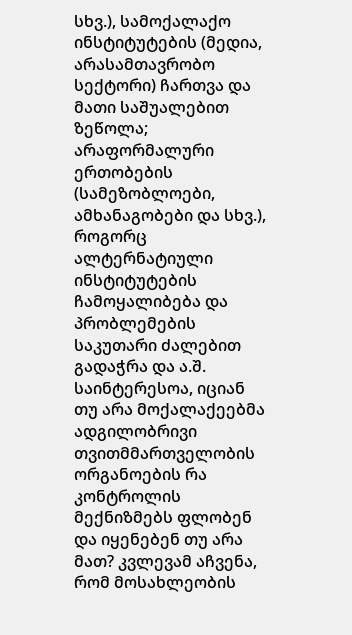სხვ.), სამოქალაქო ინსტიტუტების (მედია, არასამთავრობო სექტორი) ჩართვა და მათი საშუალებით ზეწოლა; არაფორმალური ერთობების (სამეზობლოები, ამხანაგობები და სხვ.), როგორც ალტერნატიული ინსტიტუტების ჩამოყალიბება და პრობლემების საკუთარი ძალებით გადაჭრა და ა.შ. საინტერესოა, იციან თუ არა მოქალაქეებმა ადგილობრივი თვითმმართველობის ორგანოების რა კონტროლის მექნიზმებს ფლობენ და იყენებენ თუ არა მათ? კვლევამ აჩვენა, რომ მოსახლეობის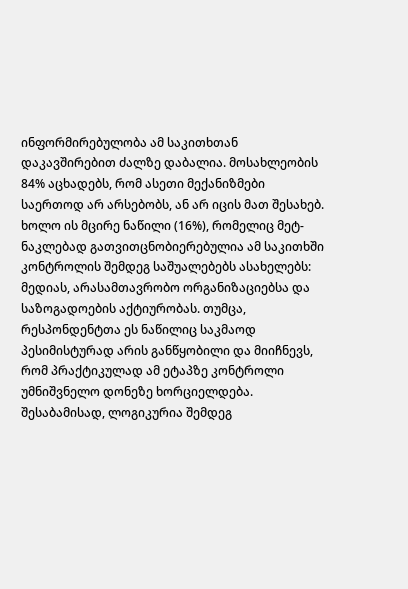ინფორმირებულობა ამ საკითხთან დაკავშირებით ძალზე დაბალია. მოსახლეობის 84% აცხადებს, რომ ასეთი მექანიზმები საერთოდ არ არსებობს, ან არ იცის მათ შესახებ. ხოლო ის მცირე ნაწილი (16%), რომელიც მეტ-ნაკლებად გათვითცნობიერებულია ამ საკითხში კონტროლის შემდეგ საშუალებებს ასახელებს: მედიას, არასამთავრობო ორგანიზაციებსა და საზოგადოების აქტიურობას. თუმცა, რესპონდენტთა ეს ნაწილიც საკმაოდ პესიმისტურად არის განწყობილი და მიიჩნევს, რომ პრაქტიკულად ამ ეტაპზე კონტროლი უმნიშვნელო დონეზე ხორციელდება. შესაბამისად, ლოგიკურია შემდეგ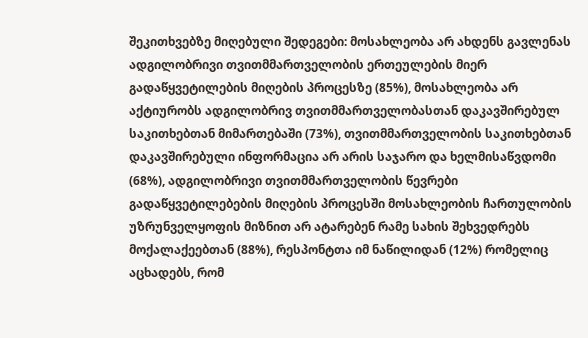შეკითხვებზე მიღებული შედეგები: მოსახლეობა არ ახდენს გავლენას ადგილობრივი თვითმმართველობის ერთეულების მიერ გადაწყვეტილების მიღების პროცესზე (85%), მოსახლეობა არ აქტიურობს ადგილობრივ თვითმმართველობასთან დაკავშირებულ საკითხებთან მიმართებაში (73%), თვითმმართველობის საკითხებთან დაკავშირებული ინფორმაცია არ არის საჯარო და ხელმისაწვდომი (68%), ადგილობრივი თვითმმართველობის წევრები გადაწყვეტილებების მიღების პროცესში მოსახლეობის ჩართულობის უზრუნველყოფის მიზნით არ ატარებენ რამე სახის შეხვედრებს მოქალაქეებთან (88%), რესპონტთა იმ ნაწილიდან (12%) რომელიც აცხადებს, რომ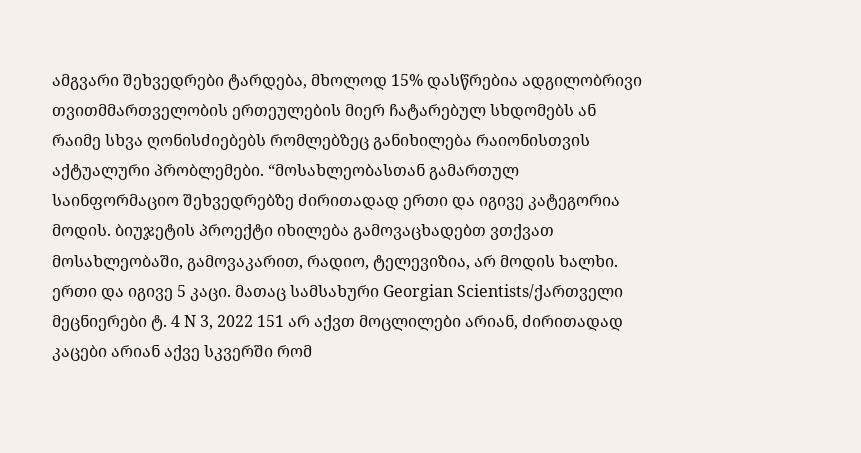ამგვარი შეხვედრები ტარდება, მხოლოდ 15% დასწრებია ადგილობრივი თვითმმართველობის ერთეულების მიერ ჩატარებულ სხდომებს ან რაიმე სხვა ღონისძიებებს რომლებზეც განიხილება რაიონისთვის აქტუალური პრობლემები. “მოსახლეობასთან გამართულ საინფორმაციო შეხვედრებზე ძირითადად ერთი და იგივე კატეგორია მოდის. ბიუჯეტის პროექტი იხილება გამოვაცხადებთ ვთქვათ მოსახლეობაში, გამოვაკარით, რადიო, ტელევიზია, არ მოდის ხალხი. ერთი და იგივე 5 კაცი. მათაც სამსახური Georgian Scientists/ქართველი მეცნიერები ტ. 4 N 3, 2022 151 არ აქვთ მოცლილები არიან, ძირითადად კაცები არიან აქვე სკვერში რომ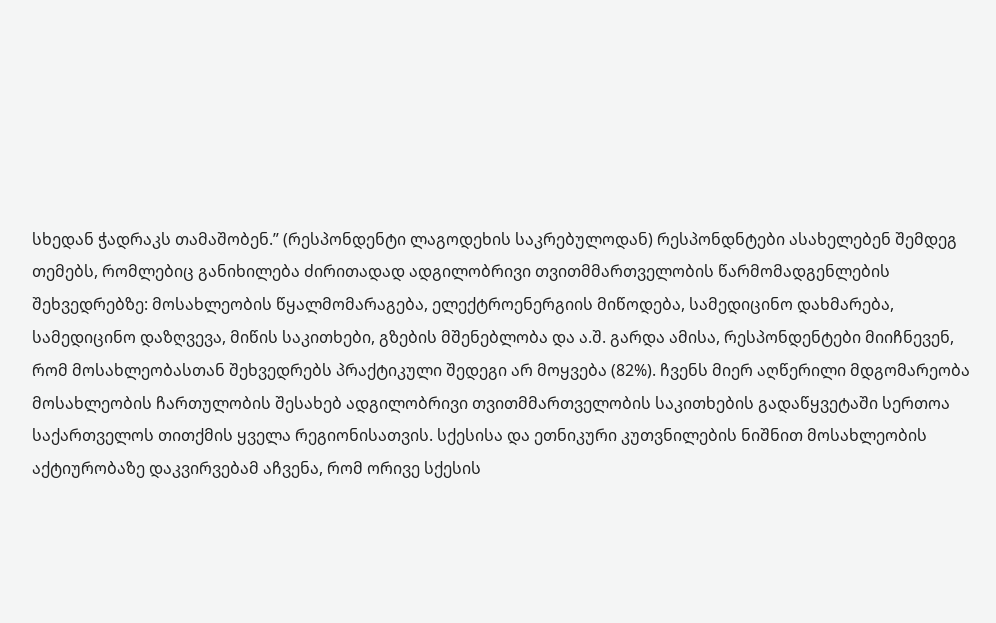სხედან ჭადრაკს თამაშობენ.” (რესპონდენტი ლაგოდეხის საკრებულოდან) რესპონდნტები ასახელებენ შემდეგ თემებს, რომლებიც განიხილება ძირითადად ადგილობრივი თვითმმართველობის წარმომადგენლების შეხვედრებზე: მოსახლეობის წყალმომარაგება, ელექტროენერგიის მიწოდება, სამედიცინო დახმარება, სამედიცინო დაზღვევა, მიწის საკითხები, გზების მშენებლობა და ა.შ. გარდა ამისა, რესპონდენტები მიიჩნევენ, რომ მოსახლეობასთან შეხვედრებს პრაქტიკული შედეგი არ მოყვება (82%). ჩვენს მიერ აღწერილი მდგომარეობა მოსახლეობის ჩართულობის შესახებ ადგილობრივი თვითმმართველობის საკითხების გადაწყვეტაში სერთოა საქართველოს თითქმის ყველა რეგიონისათვის. სქესისა და ეთნიკური კუთვნილების ნიშნით მოსახლეობის აქტიურობაზე დაკვირვებამ აჩვენა, რომ ორივე სქესის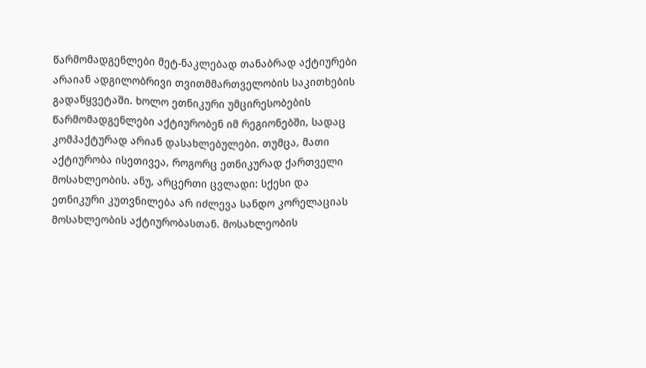წარმომადგენლები მეტ-ნაკლებად თანაბრად აქტიურები არაიან ადგილობრივი თვითმმართველობის საკითხების გადაწყვეტაში. ხოლო ეთნიკური უმცირესობების წარმომადგენლები აქტიურობენ იმ რეგიონებში, სადაც კომპაქტურად არიან დასახლებულები. თუმცა, მათი აქტიურობა ისეთივეა, როგორც ეთნიკურად ქართველი მოსახლეობის. ანუ, არცერთი ცვლადი: სქესი და ეთნიკური კუთვნილება არ იძლევა სანდო კორელაციას მოსახლეობის აქტიურობასთან. მოსახლეობის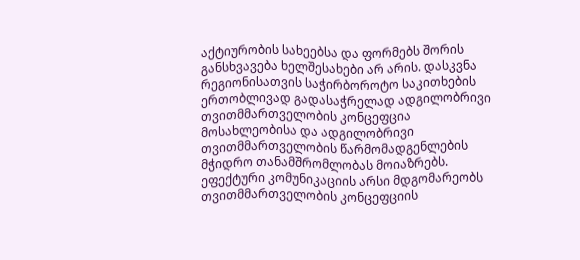აქტიურობის სახეებსა და ფორმებს შორის განსხვავება ხელშესახები არ არის. დასკვნა რეგიონისათვის საჭირბოროტო საკითხების ერთობლივად გადასაჭრელად ადგილობრივი თვითმმართველობის კონცეფცია მოსახლეობისა და ადგილობრივი თვითმმართველობის წარმომადგენლების მჭიდრო თანამშრომლობას მოიაზრებს. ეფექტური კომუნიკაციის არსი მდგომარეობს თვითმმართველობის კონცეფციის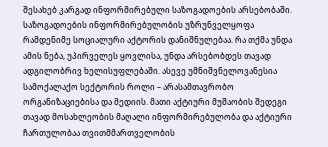შესახებ კარგად ინფორმირებული საზოგადოების არსებობაში. საზოგადოების ინფორმირებულობის უზრუნველყოფა რამდენიმე სოციალური აქტორის დანიშნულებაა. რა თქმა უნდა ამის ნება, უპირველეს ყოვლისა, უნდა არსებობდეს თავად ადგილობრივ ხელისუფლებაში. ასევე უმნიშვნელოვანესია სამოქალაქო სექტორის როლი – არასამთავრობო ორგანიზაციებისა და მედიის. მათი აქტიური მუშაობის შედეგი თავად მოსახლეობის მაღალი ინფორმირებულობა და აქტიური ჩართულობაა თვითმმართველობის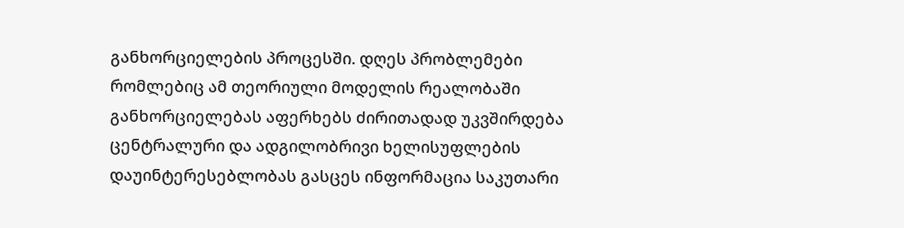განხორციელების პროცესში. დღეს პრობლემები რომლებიც ამ თეორიული მოდელის რეალობაში განხორციელებას აფერხებს ძირითადად უკვშირდება ცენტრალური და ადგილობრივი ხელისუფლების დაუინტერესებლობას გასცეს ინფორმაცია საკუთარი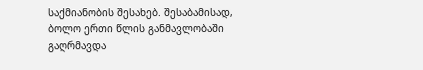საქმიანობის შესახებ. შესაბამისად, ბოლო ერთი წლის განმავლობაში გაღრმავდა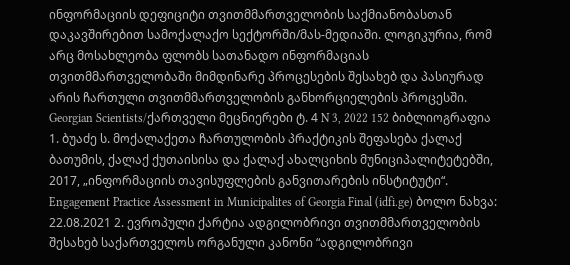ინფორმაციის დეფიციტი თვითმმართველობის საქმიანობასთან დაკავშირებით სამოქალაქო სექტორში/მას-მედიაში. ლოგიკურია, რომ არც მოსახლეობა ფლობს სათანადო ინფორმაციას თვითმმართველობაში მიმდინარე პროცესების შესახებ და პასიურად არის ჩართული თვითმმართველობის განხორციელების პროცესში. Georgian Scientists/ქართველი მეცნიერები ტ. 4 N 3, 2022 152 ბიბლიოგრაფია 1. ბუაძე ს. მოქალაქეთა ჩართულობის პრაქტიკის შეფასება ქალაქ ბათუმის, ქალაქ ქუთაისისა და ქალაქ ახალციხის მუნიციპალიტეტებში, 2017, „ინფორმაციის თავისუფლების განვითარების ინსტიტუტი“. Engagement Practice Assessment in Municipalites of Georgia Final (idfi.ge) ბოლო ნახვა: 22.08.2021 2. ევროპული ქარტია ადგილობრივი თვითმმართველობის შესახებ საქართველოს ორგანული კანონი “ადგილობრივი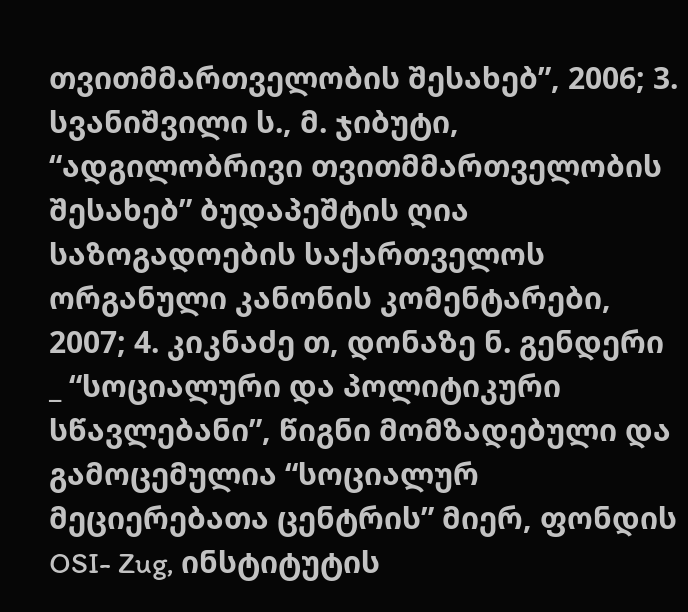თვითმმართველობის შესახებ”, 2006; 3. სვანიშვილი ს., მ. ჯიბუტი, “ადგილობრივი თვითმმართველობის შესახებ” ბუდაპეშტის ღია საზოგადოების საქართველოს ორგანული კანონის კომენტარები, 2007; 4. კიკნაძე თ, დონაზე ნ. გენდერი _ “სოციალური და პოლიტიკური სწავლებანი”, წიგნი მომზადებული და გამოცემულია “სოციალურ მეციერებათა ცენტრის” მიერ, ფონდის OSI- Zug, ინსტიტუტის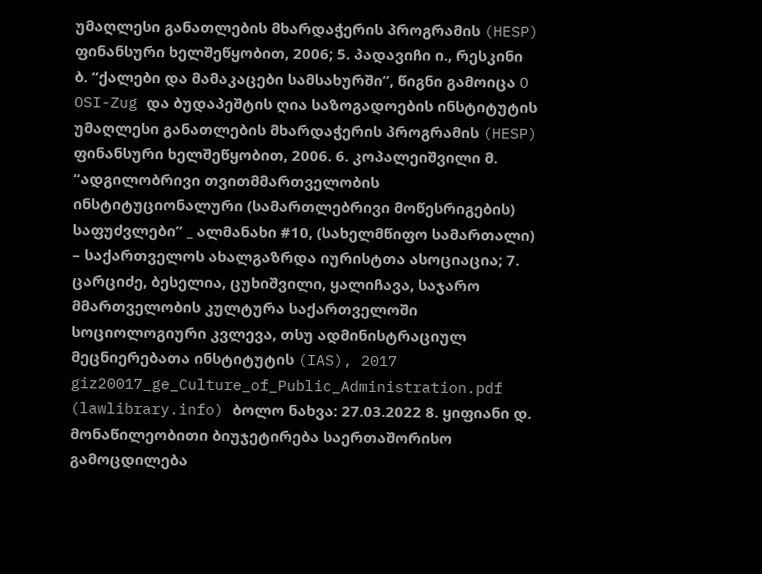უმაღლესი განათლების მხარდაჭერის პროგრამის (HESP) ფინანსური ხელშეწყობით, 2006; 5. პადავიჩი ი., რესკინი ბ. “ქალები და მამაკაცები სამსახურში”, წიგნი გამოიცა O OSI-Zug და ბუდაპეშტის ღია საზოგადოების ინსტიტუტის უმაღლესი განათლების მხარდაჭერის პროგრამის (HESP) ფინანსური ხელშეწყობით, 2006. 6. კოპალეიშვილი მ. “ადგილობრივი თვითმმართველობის ინსტიტუციონალური (სამართლებრივი მოწესრიგების) საფუძვლები” _ ალმანახი #10, (სახელმწიფო სამართალი) – საქართველოს ახალგაზრდა იურისტთა ასოციაცია; 7. ცარციძე, ბესელია, ცუხიშვილი, ყალიჩავა, საჯარო მმართველობის კულტურა საქართველოში სოციოლოგიური კვლევა, თსუ ადმინისტრაციულ მეცნიერებათა ინსტიტუტის (IAS), 2017 giz20017_ge_Culture_of_Public_Administration.pdf (lawlibrary.info) ბოლო ნახვა: 27.03.2022 8. ყიფიანი დ. მონაწილეობითი ბიუჯეტირება საერთაშორისო გამოცდილება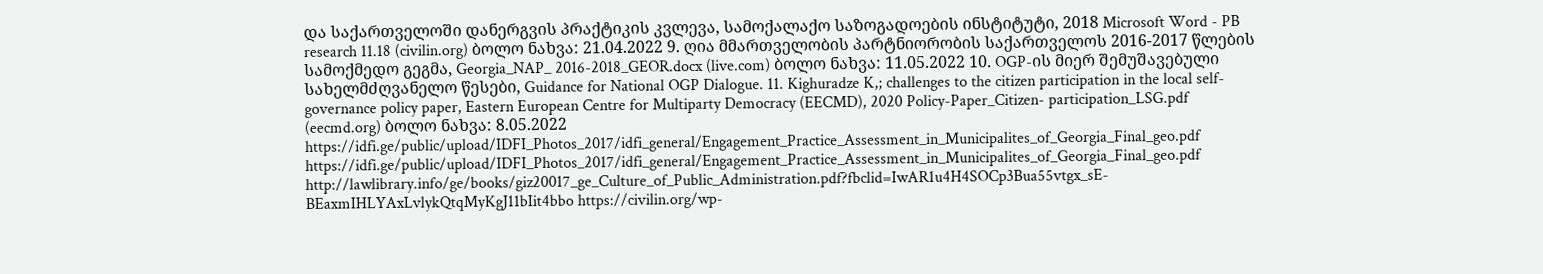და საქართველოში დანერგვის პრაქტიკის კვლევა, სამოქალაქო საზოგადოების ინსტიტუტი, 2018 Microsoft Word - PB research 11.18 (civilin.org) ბოლო ნახვა: 21.04.2022 9. ღია მმართველობის პარტნიორობის საქართველოს 2016-2017 წლების სამოქმედო გეგმა, Georgia_NAP_ 2016-2018_GEOR.docx (live.com) ბოლო ნახვა: 11.05.2022 10. OGP-ის მიერ შემუშავებული სახელმძღვანელო წესები, Guidance for National OGP Dialogue. 11. Kighuradze K,; challenges to the citizen participation in the local self-governance policy paper, Eastern European Centre for Multiparty Democracy (EECMD), 2020 Policy-Paper_Citizen- participation_LSG.pdf (eecmd.org) ბოლო ნახვა: 8.05.2022 https://idfi.ge/public/upload/IDFI_Photos_2017/idfi_general/Engagement_Practice_Assessment_in_Municipalites_of_Georgia_Final_geo.pdf https://idfi.ge/public/upload/IDFI_Photos_2017/idfi_general/Engagement_Practice_Assessment_in_Municipalites_of_Georgia_Final_geo.pdf http://lawlibrary.info/ge/books/giz20017_ge_Culture_of_Public_Administration.pdf?fbclid=IwAR1u4H4SOCp3Bua55vtgx_sE-BEaxmIHLYAxLvlykQtqMyKgJ11bIit4bbo https://civilin.org/wp-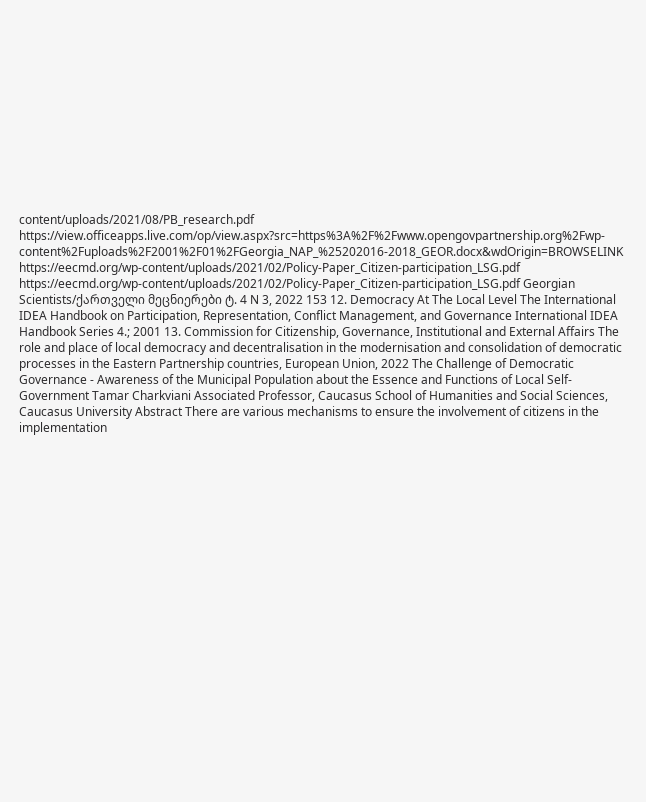content/uploads/2021/08/PB_research.pdf https://view.officeapps.live.com/op/view.aspx?src=https%3A%2F%2Fwww.opengovpartnership.org%2Fwp-content%2Fuploads%2F2001%2F01%2FGeorgia_NAP_%25202016-2018_GEOR.docx&wdOrigin=BROWSELINK https://eecmd.org/wp-content/uploads/2021/02/Policy-Paper_Citizen-participation_LSG.pdf https://eecmd.org/wp-content/uploads/2021/02/Policy-Paper_Citizen-participation_LSG.pdf Georgian Scientists/ქართველი მეცნიერები ტ. 4 N 3, 2022 153 12. Democracy At The Local Level The International IDEA Handbook on Participation, Representation, Conflict Management, and Governance International IDEA Handbook Series 4.; 2001 13. Commission for Citizenship, Governance, Institutional and External Affairs The role and place of local democracy and decentralisation in the modernisation and consolidation of democratic processes in the Eastern Partnership countries, European Union, 2022 The Challenge of Democratic Governance - Awareness of the Municipal Population about the Essence and Functions of Local Self-Government Tamar Charkviani Associated Professor, Caucasus School of Humanities and Social Sciences, Caucasus University Abstract There are various mechanisms to ensure the involvement of citizens in the implementation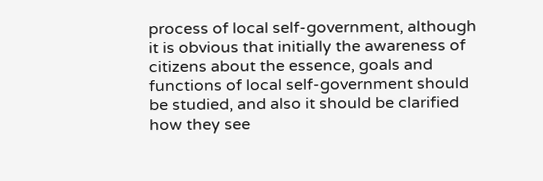process of local self-government, although it is obvious that initially the awareness of citizens about the essence, goals and functions of local self-government should be studied, and also it should be clarified how they see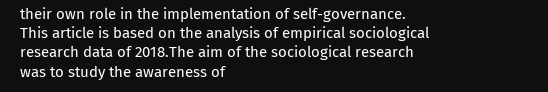their own role in the implementation of self-governance. This article is based on the analysis of empirical sociological research data of 2018.The aim of the sociological research was to study the awareness of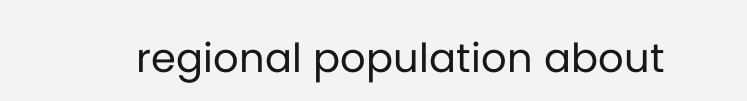regional population about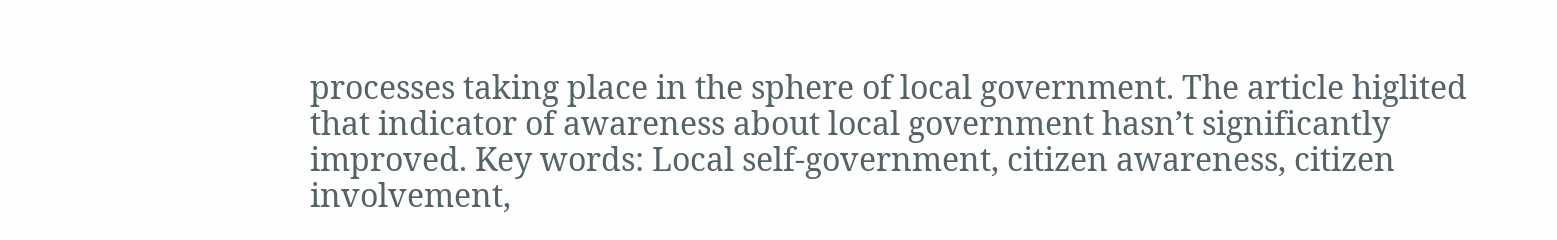processes taking place in the sphere of local government. The article higlited that indicator of awareness about local government hasn’t significantly improved. Key words: Local self-government, citizen awareness, citizen involvement,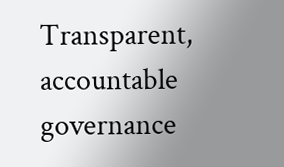Transparent, accountable governance